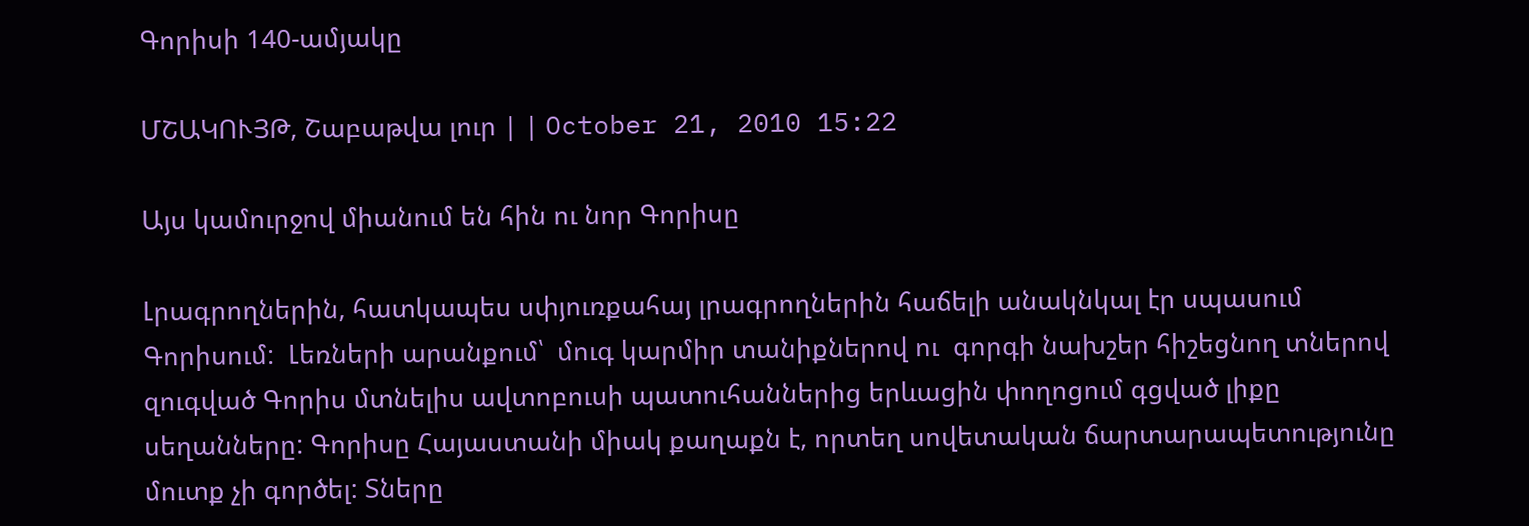Գորիսի 140-ամյակը

ՄՇԱԿՈՒՅԹ, Շաբաթվա լուր | | October 21, 2010 15:22

Այս կամուրջով միանում են հին ու նոր Գորիսը

Լրագրողներին, հատկապես սփյուռքահայ լրագրողներին հաճելի անակնկալ էր սպասում Գորիսում:  Լեռների արանքում՝  մուգ կարմիր տանիքներով ու  գորգի նախշեր հիշեցնող տներով զուգված Գորիս մտնելիս ավտոբուսի պատուհաններից երևացին փողոցում գցված լիքը սեղանները: Գորիսը Հայաստանի միակ քաղաքն է, որտեղ սովետական ճարտարապետությունը մուտք չի գործել: Տները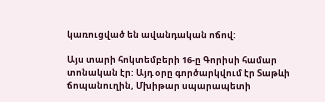կառուցված են ավանդական ոճով:

Այս տարի հոկտեմբերի 16-ը Գորիսի համար տոնական էր: Այդ օրը գործարկվում էր Տաթևի ճոպանուղին, Մխիթար սպարապետի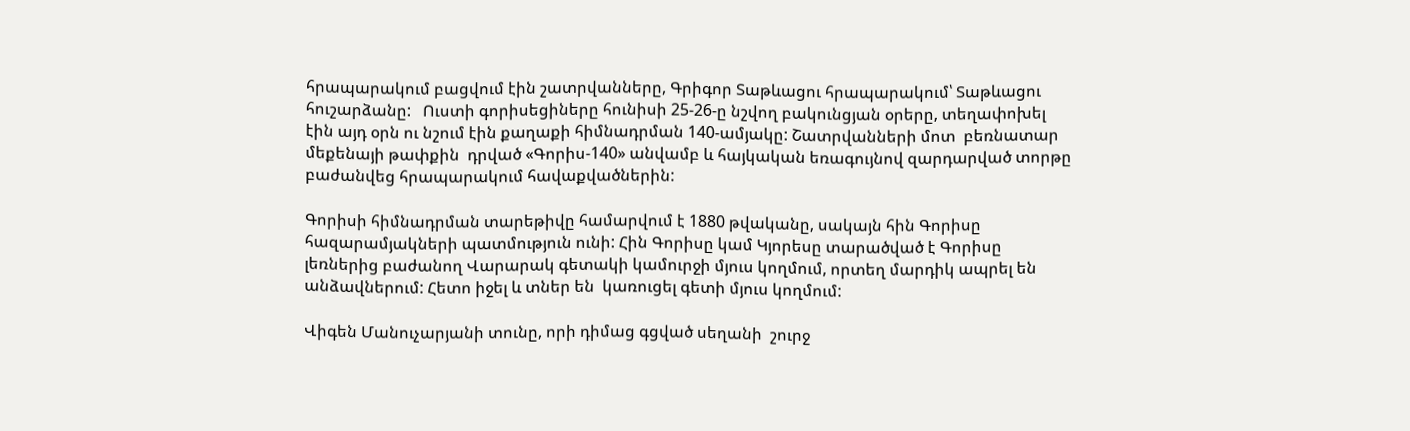հրապարակում բացվում էին շատրվանները, Գրիգոր Տաթևացու հրապարակում՝ Տաթևացու հուշարձանը:   Ուստի գորիսեցիները հունիսի 25-26-ը նշվող բակունցյան օրերը, տեղափոխել էին այդ օրն ու նշում էին քաղաքի հիմնադրման 140-ամյակը: Շատրվանների մոտ  բեռնատար մեքենայի թափքին  դրված «Գորիս-140» անվամբ և հայկական եռագույնով զարդարված տորթը բաժանվեց հրապարակում հավաքվածներին:

Գորիսի հիմնադրման տարեթիվը համարվում է 1880 թվականը, սակայն հին Գորիսը հազարամյակների պատմություն ունի: Հին Գորիսը կամ Կյորեսը տարածված է Գորիսը լեռներից բաժանող Վարարակ գետակի կամուրջի մյուս կողմում, որտեղ մարդիկ ապրել են անձավներում: Հետո իջել և տներ են  կառուցել գետի մյուս կողմում:

Վիգեն Մանուչարյանի տունը, որի դիմաց գցված սեղանի  շուրջ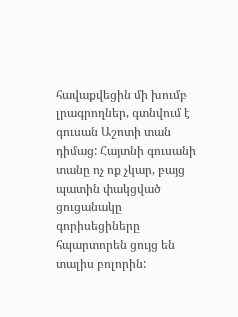հավաքվեցին մի խումբ լրագրողներ, գտնվում է գուսան Աշոտի տան դիմաց: Հայտնի գուսանի տանը ոչ ոք չկար, բայց պատին փակցված ցուցանակը գորիսեցիները հպարտորեն ցույց են տալիս բոլորին: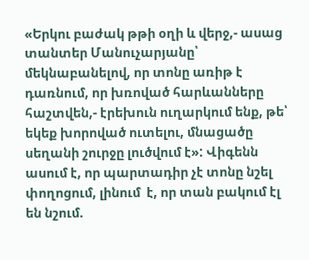«Երկու բաժակ թթի օղի և վերջ,- ասաց տանտեր Մանուչարյանը՝ մեկնաբանելով, որ տոնը առիթ է դառնում, որ խռոված հարևանները հաշտվեն,- էրեխուն ուղարկում ենք, թե՝ եկեք խորոված ուտելու, մնացածը սեղանի շուրջը լուծվում է»: Վիգենն ասում է, որ պարտադիր չէ տոնը նշել փողոցում, լինում  է, որ տան բակում էլ են նշում.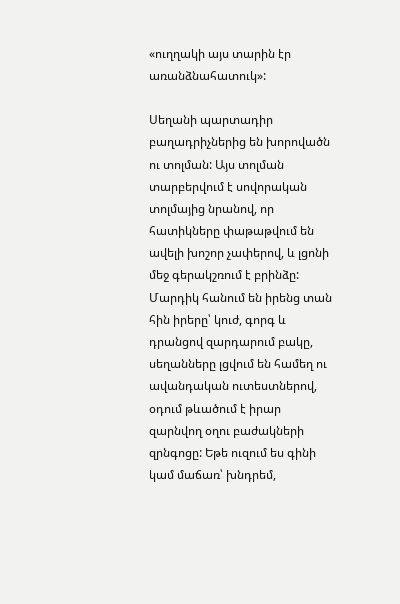«ուղղակի այս տարին էր առանձնահատուկ»:

Սեղանի պարտադիր բաղադրիչներից են խորովածն ու տոլման: Այս տոլման տարբերվում է սովորական տոլմայից նրանով, որ հատիկները փաթաթվում են ավելի խոշոր չափերով, և լցոնի մեջ գերակշռում է բրինձը: Մարդիկ հանում են իրենց տան հին իրերը՝ կուժ, գորգ և դրանցով զարդարում բակը, սեղանները լցվում են համեղ ու ավանդական ուտեստներով, օդում թևածում է իրար զարնվող օղու բաժակների զրնգոցը: Եթե ուզում ես գինի կամ մաճառ՝ խնդրեմ,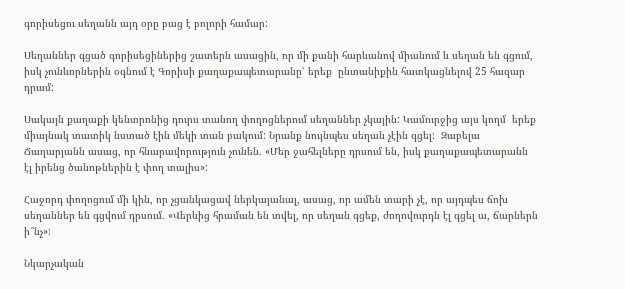գորիսեցու սեղանն այդ օրը բաց է բոլորի համար:

Սեղաններ գցած գորիսեցիներից շատերն ասացին, որ մի քանի հարևանով միանում և սեղան են գցում, իսկ չունևորներին օգնում է Գորիսի քաղաքապետարանը՝ երեք  ընտանիքին հատկացնելով 25 հազար դրամ:

Սակայն քաղաքի կենտրոնից դուրս տանող փողոցներում սեղաններ չկային: Կամուրջից այս կողմ  երեք միայնակ տատիկ նստած էին մեկի տան բակում: Նրանք նույնպես սեղան չէին գցել:  Զաբելա Ճաղարյանն ասաց, որ հնարավորություն չունեն. «Մեր ջահելները դրսում են, իսկ քաղաքապետարանն էլ իրենց ծանոթներին է փող տալիս»:

Հաջորդ փողոցում մի կին, որ չցանկացավ ներկայանալ, ասաց, որ ամեն տարի չէ, որ այդպես ճոխ սեղաններ են գցվում դրսում. «Վերևից հրաման են տվել, որ սեղան գցեք, ժողովուրդն էլ գցել ա, ճարներն ի՞նչ»:

Նկարչական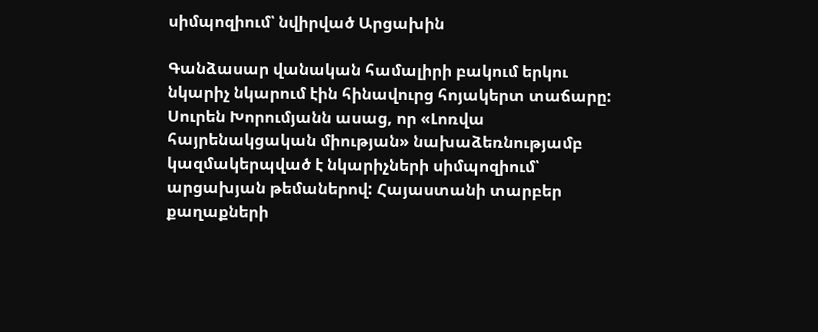սիմպոզիում՝ նվիրված Արցախին

Գանձասար վանական համալիրի բակում երկու նկարիչ նկարում էին հինավուրց հոյակերտ տաճարը: Սուրեն Խորումյանն ասաց, որ «Լոռվա հայրենակցական միության» նախաձեռնությամբ կազմակերպված է նկարիչների սիմպոզիում՝ արցախյան թեմաներով: Հայաստանի տարբեր քաղաքների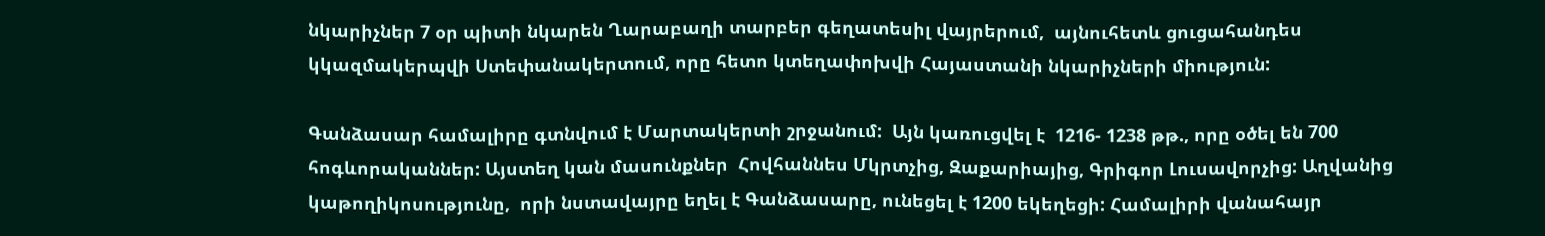նկարիչներ 7 օր պիտի նկարեն Ղարաբաղի տարբեր գեղատեսիլ վայրերում,  այնուհետև ցուցահանդես կկազմակերպվի Ստեփանակերտում, որը հետո կտեղափոխվի Հայաստանի նկարիչների միություն:

Գանձասար համալիրը գտնվում է Մարտակերտի շրջանում:  Այն կառուցվել է  1216- 1238 թթ., որը օծել են 700 հոգևորականներ: Այստեղ կան մասունքներ  Հովհաննես Մկրտչից, Զաքարիայից, Գրիգոր Լուսավորչից: Աղվանից կաթողիկոսությունը,  որի նստավայրը եղել է Գանձասարը, ունեցել է 1200 եկեղեցի: Համալիրի վանահայր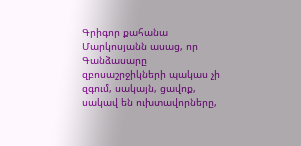Գրիգոր քահանա Մարկոսյանն ասաց, որ Գանձասարը զբոսաշրջիկների պակաս չի զգում, սակայն, ցավոք,  սակավ են ուխտավորները,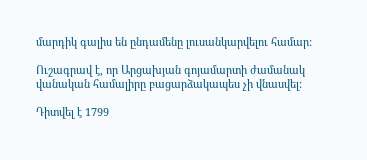մարդիկ գալիս են ընդամենը լուսանկարվելու համար:

Ուշագրավ է, որ Արցախյան գոյամարտի ժամանակ վանական համալիրը բացարձակապես չի վնասվել:

Դիտվել է 1799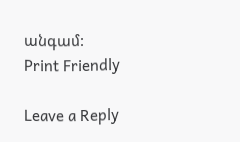անգամ:
Print Friendly

Leave a Reply